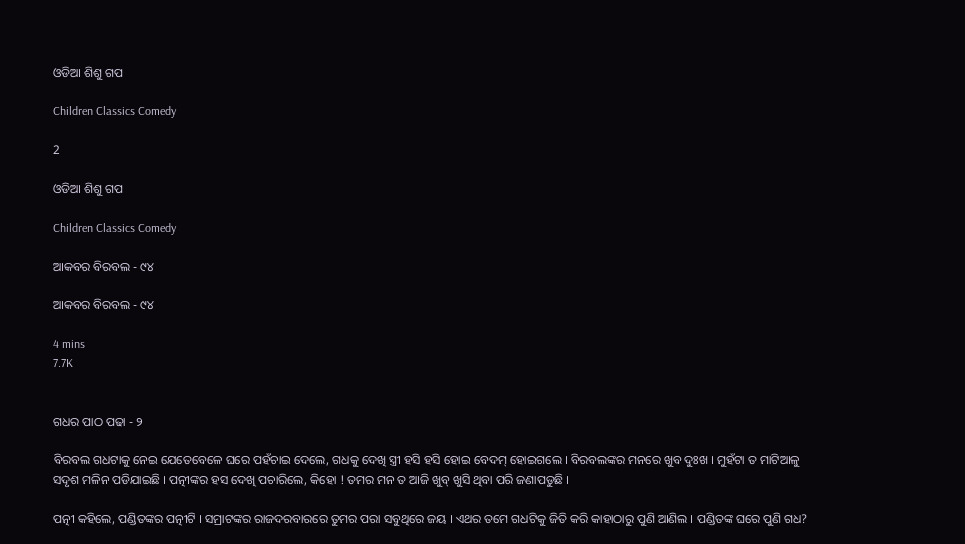ଓଡିଆ ଶିଶୁ ଗପ

Children Classics Comedy

2

ଓଡିଆ ଶିଶୁ ଗପ

Children Classics Comedy

ଆକବର ବିରବଲ - ୯୪

ଆକବର ବିରବଲ - ୯୪

4 mins
7.7K


ଗଧର ପାଠ ପଢା - ୨

ବିରବଲ ଗଧଟାକୁ ନେଇ ଯେତେବେଳେ ଘରେ ପହଁଚାଇ ଦେଲେ, ଗଧକୁ ଦେଖି ସ୍ତ୍ରୀ ହସି ହସି ହୋଇ ବେଦମ୍ ହୋଇଗଲେ । ବିରବଲଙ୍କର ମନରେ ଖୁବ ଦୁଃଖ । ମୁହଁଟା ତ ମାଟିଆଳୁ ସଦୃଶ ମଳିନ ପଡିଯାଇଛି । ପତ୍ନୀଙ୍କର ହସ ଦେଖି ପଚାରିଲେ, କିହୋ ! ତମର ମନ ତ ଆଜି ଖୁବ୍ ଖୁସି ଥିବା ପରି ଜଣାପଡୁଛି ।

ପତ୍ନୀ କହିଲେ, ପଣ୍ଡିତଙ୍କର ପତ୍ନୀଟି । ସମ୍ରାଟଙ୍କର ରାଜଦରବାରରେ ତୁମର ପରା ସବୁଥିରେ ଜୟ । ଏଥର ତମେ ଗଧଟିକୁ ଜିତି କରି କାହାଠାରୁ ପୁଣି ଆଣିଲ । ପଣ୍ଡିତଙ୍କ ଘରେ ପୁଣି ଗଧ?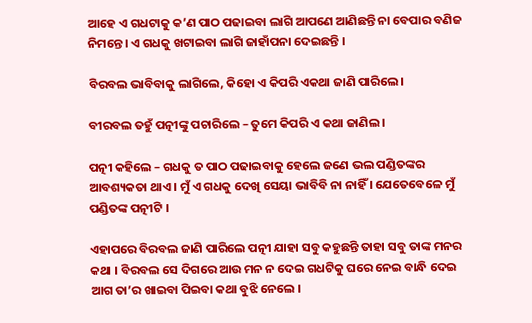ଆହେ ଏ ଗଧଟାକୁ କ’ଣ ପାଠ ପଢାଇବା ଲାଗି ଆପଣେ ଆଣିଛନ୍ତି ନା ବେପାର ବଣିଜ ନିମନ୍ତେ । ଏ ଗଧକୁ ଖଟାଇବା ଲାଗି ଜାହାଁପନା ଦେଇଛନ୍ତି ।

ବିରବଲ ଭାବିବାକୁ ଲାଗିଲେ, କିହୋ ଏ କିପରି ଏକଥା ଜାଣି ପାରିଲେ ।

ବୀରବଲ ତହୁଁ ପତ୍ନୀଙ୍କୁ ପଚାରିଲେ – ତୁମେ କିପରି ଏ କଥା ଜାଣିଲ ।

ପତ୍ନୀ କହିଲେ – ଗଧକୁ ତ ପାଠ ପଢାଇବାକୁ ହେଲେ ଜଣେ ଭଲ ପଣ୍ଡିତଙ୍କର ଆବଶ୍ୟକତା ଥାଏ । ମୁଁ ଏ ଗଧକୁ ଦେଖି ସେୟା ଭାବିବି ନା ନାହିଁ । ଯେତେବେଳେ ମୁଁ ପଣ୍ଡିତଙ୍କ ପତ୍ନୀଟି ।

ଏହାପରେ ବିରବଲ ଜାଣି ପାରିଲେ ପତ୍ନୀ ଯାହା ସବୁ କହୁଛନ୍ତି ତାହା ସବୁ ତାଙ୍କ ମନର କଥା । ବିରବଲ ସେ ଦିଗରେ ଆଉ ମନ ନ ଦେଇ ଗଧଟିକୁ ଘରେ ନେଇ ବାନ୍ଧି ଦେଇ ଆଗ ତା’ର ଖାଇବା ପିଇବା କଥା ବୁଝି ନେଲେ ।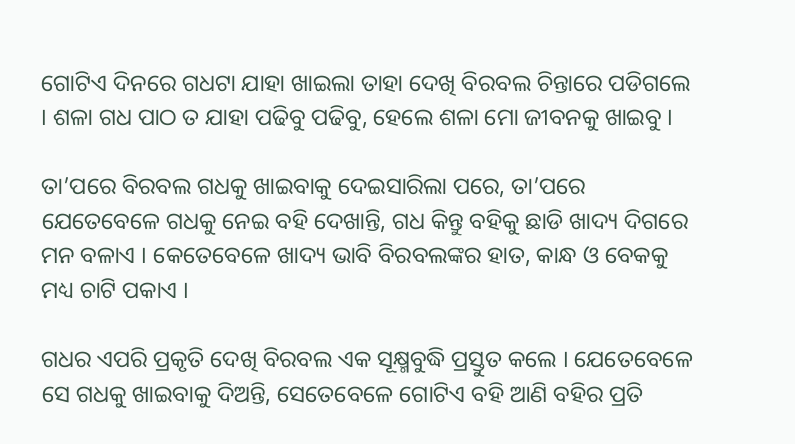ଗୋଟିଏ ଦିନରେ ଗଧଟା ଯାହା ଖାଇଲା ତାହା ଦେଖି ବିରବଲ ଚିନ୍ତାରେ ପଡିଗଲେ । ଶଳା ଗଧ ପାଠ ତ ଯାହା ପଢିବୁ ପଢିବୁ, ହେଲେ ଶଳା ମୋ ଜୀବନକୁ ଖାଇବୁ ।

ତା’ପରେ ବିରବଲ ଗଧକୁ ଖାଇବାକୁ ଦେଇସାରିଲା ପରେ, ତା’ପରେ ଯେତେବେଳେ ଗଧକୁ ନେଇ ବହି ଦେଖାନ୍ତି, ଗଧ କିନ୍ତୁ ବହିକୁ ଛାଡି ଖାଦ୍ୟ ଦିଗରେ ମନ ବଳାଏ । କେତେବେଳେ ଖାଦ୍ୟ ଭାବି ବିରବଲଙ୍କର ହାତ, କାନ୍ଧ ଓ ବେକକୁ ମଧ୍ୟ ଚାଟି ପକାଏ ।

ଗଧର ଏପରି ପ୍ରକୃତି ଦେଖି ବିରବଲ ଏକ ସୂକ୍ଷ୍ମବୁଦ୍ଧି ପ୍ରସ୍ତୁତ କଲେ । ଯେତେବେଳେ ସେ ଗଧକୁ ଖାଇବାକୁ ଦିଅନ୍ତି, ସେତେବେଳେ ଗୋଟିଏ ବହି ଆଣି ବହିର ପ୍ରତି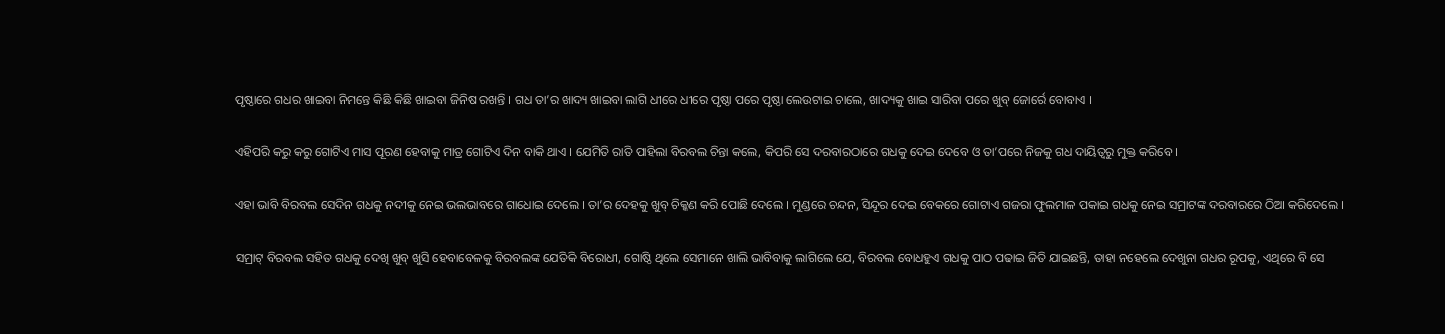ପୃଷ୍ଠାରେ ଗଧର ଖାଇବା ନିମନ୍ତେ କିଛି କିଛି ଖାଇବା ଜିନିଷ ରଖନ୍ତି । ଗଧ ତା’ର ଖାଦ୍ୟ ଖାଇବା ଲାଗି ଧୀରେ ଧୀରେ ପୃଷ୍ଠା ପରେ ପୃଷ୍ଠା ଲେଉଟାଇ ଚାଲେ, ଖାଦ୍ୟକୁ ଖାଇ ସାରିବା ପରେ ଖୁବ୍ ଜୋର୍ରେ ବୋବାଏ ।

ଏହିପରି କରୁ କରୁ ଗୋଟିଏ ମାସ ପୂରଣ ହେବାକୁ ମାତ୍ର ଗୋଟିଏ ଦିନ ବାକି ଥାଏ । ଯେମିତି ରାତି ପାହିଲା ବିରବଲ ଚିନ୍ତା କଲେ, କିପରି ସେ ଦରବାରଠାରେ ଗଧକୁ ଦେଇ ଦେବେ ଓ ତା’ପରେ ନିଜକୁ ଗଧ ଦାୟିତ୍ୱରୁ ମୁକ୍ତ କରିବେ ।

ଏହା ଭାବି ବିରବଲ ସେଦିନ ଗଧକୁ ନଦୀକୁ ନେଇ ଭଲଭାବରେ ଗାଧୋଇ ଦେଲେ । ତା’ର ଦେହକୁ ଖୁବ୍ ଚିକ୍କଣ କରି ପୋଛି ଦେଲେ । ମୁଣ୍ଡରେ ଚନ୍ଦନ, ସିନ୍ଦୂର ଦେଇ ବେକରେ ଗୋଟାଏ ଗଜରା ଫୁଲମାଳ ପକାଇ ଗଧକୁ ନେଇ ସମ୍ରାଟଙ୍କ ଦରବାରରେ ଠିଆ କରିଦେଲେ ।

ସମ୍ରାଟ୍ ବିରବଲ ସହିତ ଗଧକୁ ଦେଖି ଖୁବ୍ ଖୁସି ହେବାବେଳକୁ ବିରବଲଙ୍କ ଯେତିକି ବିରୋଧୀ, ଗୋଷ୍ଠି ଥିଲେ ସେମାନେ ଖାଲି ଭାବିବାକୁ ଲାଗିଲେ ଯେ, ବିରବଲ ବୋଧହୁଏ ଗଧକୁ ପାଠ ପଢାଇ ଜିତି ଯାଇଛନ୍ତି, ତାହା ନହେଲେ ଦେଖୁନା ଗଧର ରୂପକୁ, ଏଥିରେ ବି ସେ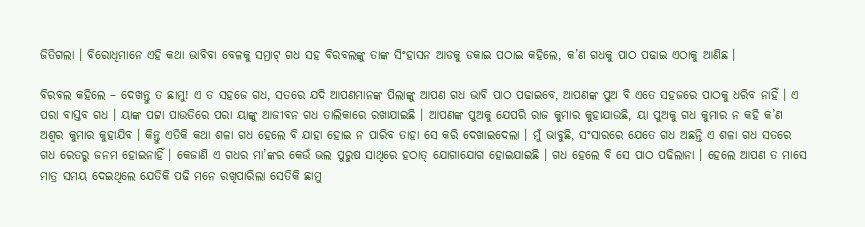ଜିତିଗଲା । ବିରୋଧିମାନେ ଏହି କଥା ଭାବିବା ବେଳକୁ ସମ୍ରାଟ୍ ଗଧ ସହ ବିରବଲଙ୍କୁ ତାଙ୍କ ସିଂହାସନ ଆଡକୁ ଡକାଇ ପଠାଇ କହିଲେ, କ’ଣ ଗଧକୁ ପାଠ ପଢାଇ ଏଠାକୁ ଆଣିଛ ।

ବିରବଲ କହିଲେ – ଦେଖନ୍ତୁ ତ ଛାମୁ! ଏ ତ ସହଜେ ଗଧ, ସତରେ ଯଦି ଆପଣମାନଙ୍କ ପିଲାଙ୍କୁ ଆପଣ ଗଧ ଭାବି ପାଠ ପଢାଇବେ, ଆପଣଙ୍କ ପୁଅ ବି ଏତେ ସହଜରେ ପାଠକୁ ଧରିବ ନାହିଁ । ଏ ପରା ବାସ୍ତବ ଗଧ । ୟାଙ୍କ ପଟ୍ଟା ପାଉତିରେ ପରା ୟାଙ୍କୁ ଆଜୀବନ ଗଧ ତାଲିକାରେ ରଖାଯାଇଛି । ଆପଣଙ୍କ ପୁଅକୁ ଯେପରି ରାଜ କୁମାର କୁହାଯାଉଛି, ୟା ପୁଅକୁ ଗଧ କୁମାର ନ କହି କ’ଣ ଅଶ୍ୱର କୁମାର କୁହାଯିବ । କିନ୍ତୁ ଏତିକି କଥା ଶଳା ଗଧ ହେଲେ ବି ଯାହା ହୋଇ ନ ପାରିବ ତାହା ସେ କରି ଦେଖାଇଦେଲା । ମୁଁ ଭାବୁଛି, ସଂସାରରେ ଯେତେ ଗଧ ଅଛନ୍ତି ଏ ଶଳା ଗଧ ସତରେ ଗଧ ରେତରୁ ଜନମ ହୋଇନାହିଁ । କେଜାଣି ଏ ଗଧର ମା’ଙ୍କର କେଉଁ ଭଲ ପୁରୁଷ ସାଥିରେ ହଠାତ୍ ଯୋଗାଯୋଗ ହୋଇଯାଇଛି । ଗଧ ହେଲେ ବି ସେ ପାଠ ପଢିଲାନା । ହେଲେ ଆପଣ ତ ମାସେ ମାତ୍ର ସମୟ ଦେଇଥିଲେ ଯେତିକି ପଢି ମନେ ରଖିପାରିଲା ସେତିକି ଛାମୁ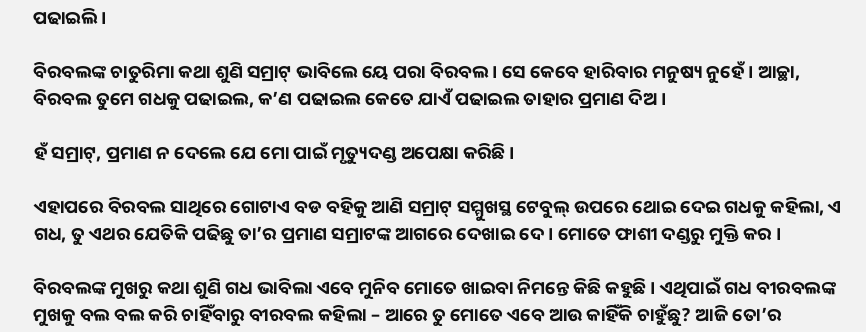ପଢାଇଲି ।

ବିରବଲଙ୍କ ଚାତୁରିମା କଥା ଶୁଣି ସମ୍ରାଟ୍ ଭାବିଲେ ୟେ ପରା ବିରବଲ । ସେ କେବେ ହାରିବାର ମନୁଷ୍ୟ ନୁହେଁ । ଆଚ୍ଛା, ବିରବଲ ତୁମେ ଗଧକୁ ପଢାଇଲ, କ’ଣ ପଢାଇଲ କେତେ ଯାଏଁ ପଢାଇଲ ତାହାର ପ୍ରମାଣ ଦିଅ ।

ହଁ ସମ୍ରାଟ୍, ପ୍ରମାଣ ନ ଦେଲେ ଯେ ମୋ ପାଇଁ ମୃତ୍ୟୁଦଣ୍ଡ ଅପେକ୍ଷା କରିଛି ।

ଏହାପରେ ବିରବଲ ସାଥିରେ ଗୋଟାଏ ବଡ ବହିକୁ ଆଣି ସମ୍ରାଟ୍ ସମ୍ମୁଖସ୍ଥ ଟେବୁଲ୍ ଉପରେ ଥୋଇ ଦେଇ ଗଧକୁ କହିଲା, ଏ ଗଧ, ତୁ ଏଥର ଯେତିକି ପଢିଛୁ ତା’ର ପ୍ରମାଣ ସମ୍ରାଟଙ୍କ ଆଗରେ ଦେଖାଇ ଦେ । ମୋତେ ଫାଶୀ ଦଣ୍ଡରୁ ମୁକ୍ତି କର ।

ବିରବଲଙ୍କ ମୁଖରୁ କଥା ଶୁଣି ଗଧ ଭାବିଲା ଏବେ ମୁନିବ ମୋତେ ଖାଇବା ନିମନ୍ତେ କିଛି କହୁଛି । ଏଥିପାଇଁ ଗଧ ବୀରବଲଙ୍କ ମୁଖକୁ ବଲ ବଲ କରି ଚାହିଁବାରୁ ବୀରବଲ କହିଲା – ଆରେ ତୁ ମୋତେ ଏବେ ଆଉ କାହିଁକି ଚାହୁଁଛୁ? ଆଜି ତୋ’ର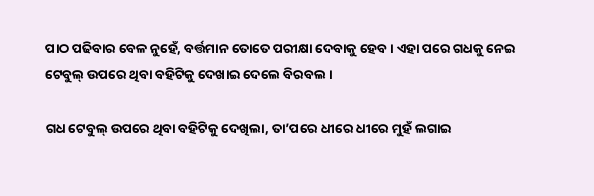ପାଠ ପଢିବାର ବେଳ ନୁହେଁ, ବର୍ତ୍ତମାନ ତୋତେ ପରୀକ୍ଷା ଦେବାକୁ ହେବ । ଏହା ପରେ ଗଧକୁ ନେଇ ଟେବୁଲ୍ ଉପରେ ଥିବା ବହିଟିକୁ ଦେଖାଇ ଦେଲେ ବିରବଲ ।

ଗଧ ଟେବୁଲ୍ ଉପରେ ଥିବା ବହିଟିକୁ ଦେଖିଲା, ତା’ପରେ ଧୀରେ ଧୀରେ ମୁହଁ ଲଗାଇ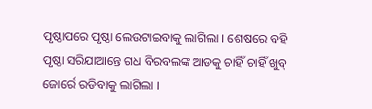ପୃଷ୍ଠାପରେ ପୃଷ୍ଠା ଲେଉଟାଇବାକୁ ଲାଗିଲା । ଶେଷରେ ବହି ପୃଷ୍ଠା ସରିଯାଆନ୍ତେ ଗଧ ବିରବଲଙ୍କ ଆଡକୁ ଚାହିଁ ଚାହିଁ ଖୁବ୍ ଜୋର୍ରେ ରଡିବାକୁ ଲାଗିଲା ।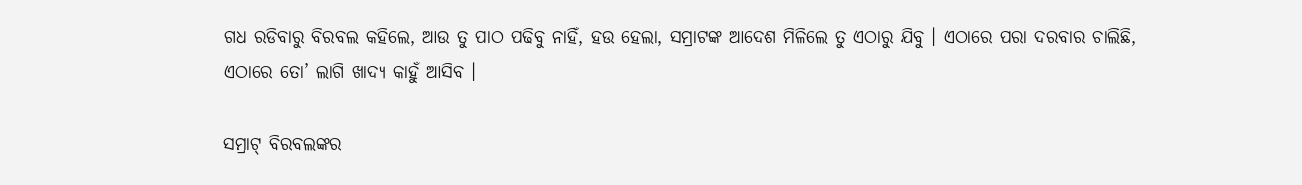ଗଧ ରଡିବାରୁ ବିରବଲ କହିଲେ, ଆଉ ତୁ ପାଠ ପଢିବୁ ନାହିଁ, ହଉ ହେଲା, ସମ୍ରାଟଙ୍କ ଆଦେଶ ମିଳିଲେ ତୁ ଏଠାରୁ ଯିବୁ । ଏଠାରେ ପରା ଦରବାର ଚାଲିଛି, ଏଠାରେ ତୋ’ ଲାଗି ଖାଦ୍ୟ କାହୁଁ ଆସିବ ।

ସମ୍ରାଟ୍ ବିରବଲଙ୍କର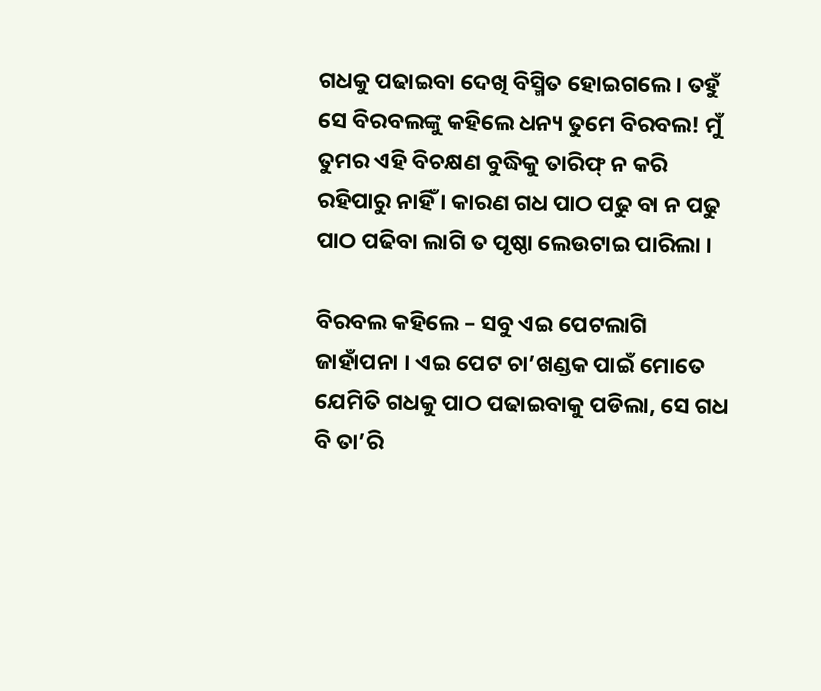ଗଧକୁ ପଢାଇବା ଦେଖି ବିସ୍ମିତ ହୋଇଗଲେ । ତହୁଁ ସେ ବିରବଲଙ୍କୁ କହିଲେ ଧନ୍ୟ ତୁମେ ବିରବଲ! ମୁଁ ତୁମର ଏହି ବିଚକ୍ଷଣ ବୁଦ୍ଧିକୁ ତାରିଫ୍ ନ କରି ରହିପାରୁ ନାହିଁ । କାରଣ ଗଧ ପାଠ ପଢୁ ବା ନ ପଢୁ ପାଠ ପଢିବା ଲାଗି ତ ପୃଷ୍ଠା ଲେଉଟାଇ ପାରିଲା ।

ବିରବଲ କହିଲେ – ସବୁ ଏଇ ପେଟଲାଗି ଜାହାଁପନା । ଏଇ ପେଟ ଚା’ଖଣ୍ଡକ ପାଇଁ ମୋତେ ଯେମିତି ଗଧକୁ ପାଠ ପଢାଇବାକୁ ପଡିଲା, ସେ ଗଧ ବି ତା’ରି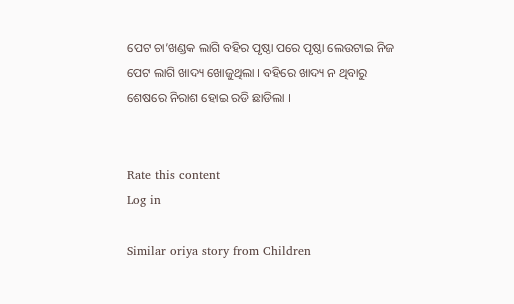ପେଟ ଚା’ଖଣ୍ଡକ ଲାଗି ବହିର ପୃଷ୍ଠା ପରେ ପୃଷ୍ଠା ଲେଉଟାଇ ନିଜ ପେଟ ଲାଗି ଖାଦ୍ୟ ଖୋଜୁଥିଲା । ବହିରେ ଖାଦ୍ୟ ନ ଥିବାରୁ ଶେଷରେ ନିରାଶ ହୋଇ ରଡି ଛାଡିଲା ।


Rate this content
Log in

Similar oriya story from Children